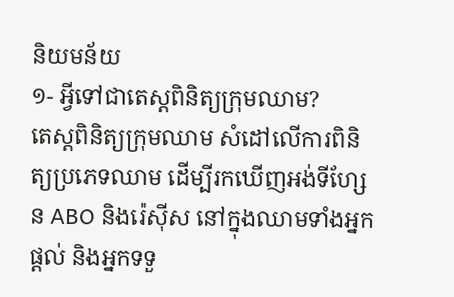និយមន័យ
១- អ្វីទៅជាតេស្តពិនិត្យក្រុមឈាម?
តេស្តពិនិត្យក្រុមឈាម សំដៅលើការពិនិត្យប្រភេទឈាម ដើម្បីរកឃើញអង់ទីហ្សែន ABO និងរ៉េស៊ីស នៅក្នុងឈាមទាំងអ្នកផ្តល់ និងអ្នកទទួ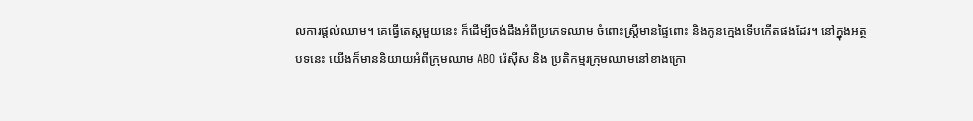លការផ្តល់ឈាម។ គេធ្វើតេស្តមួយនេះ ក៏ដើម្បីចង់ដឹងអំពីប្រភេទឈាម ចំពោះស្រ្តីមានផ្ទៃពោះ និងកូនក្មេងទើបកើតផងដែរ។ នៅក្នុងអត្ថបទនេះ យើងក៏មាននិយាយអំពីក្រុមឈាម ABO រ៉េស៊ីស និង ប្រតិកម្មរក្រុមឈាមនៅខាងក្រោ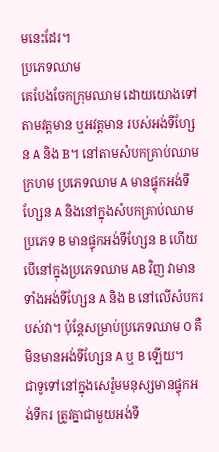មនេះដែរ។
ប្រភេទឈាម
គេបែងចែកក្រុមឈាម ដោយយោងទៅតាមវត្តមាន ឬអវត្តមាន របស់អង់ទីហ្សែន A និង B។ នៅតាមសំបកគ្រាប់ឈាមក្រហម ប្រភេទឈាម A មានផ្ទុកអង់ទីហ្សែន A និងនៅក្នុងសំបកគ្រាប់ឈាមប្រភេទ B មានផ្ទុកអង់ទីហ្សែន B ហើយបើនៅក្នុងប្រភេទឈាម AB វិញ វាមានទាំងអង់ទីហ្សែន A និង B នៅលើសំបករបស់វា។ ប៉ុន្តែសម្រាប់ប្រភេទឈាម O គឺមិនមានអង់ទីហ្សែន A ឬ B ឡើយ។
ជាទូទៅនៅក្នុងសេរ៉ូមមនុស្សមានផ្ទុកអង់ទីករ ត្រូវគ្នាជាមួយអង់ទី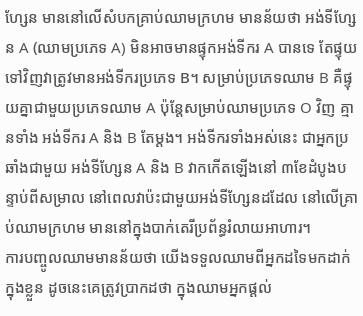ហ្សែន មាននៅលើសំបកគ្រាប់ឈាមក្រហម មានន័យថា អង់ទីហ្សែន A (ឈាមប្រភេទ A) មិនអាចមានផ្ទុកអង់ទីករ A បានទេ តែផ្ទុយទៅវិញវាត្រូវមានអង់ទីករប្រភេទ B។ សម្រាប់ប្រភេទឈាម B គឺផ្ទុយគ្នាជាមួយប្រភេទឈាម A ប៉ុន្តែសម្រាប់ឈាមប្រភេទ O វិញ គ្មានទាំង អង់ទីករ A និង B តែម្តង។ អង់ទីករទាំងអស់នេះ ជាអ្នកប្រឆាំងជាមួយ អង់ទីហ្សែន A និង B វាកកើតឡើងនៅ ៣ខែដំបូងបន្ទាប់ពីសម្រាល នៅពេលវាប៉ះជាមួយអង់ទីហ្សែនដដែល នៅលើគ្រាប់ឈាមក្រហម មាននៅក្នុងបាក់តេរីប្រព័ន្ធរំលាយអាហារ។
ការបញ្ចូលឈាមមានន័យថា យើងទទួលឈាមពីអ្នកដទៃមកដាក់ក្នុងខ្លួន ដូចនេះគេត្រូវប្រាកដថា ក្នុងឈាមអ្នកផ្តល់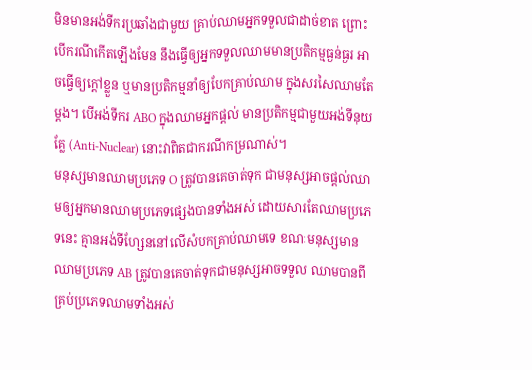មិនមានអង់ទីករប្រឆាំងជាមួយ គ្រាប់ឈាមអ្នកទទួលជាដាច់ខាត ព្រោះបើករណីកើតឡើងមែន នឹងធ្វើឲ្យអ្នកទទួលឈាមមានប្រតិកម្មធ្ងន់ធ្ងរ អាចធ្វើឲ្យក្តៅខ្លួន ឬមានប្រតិកម្មនាំឲ្យបែកគ្រាប់ឈាម ក្នុងសរសៃឈាមតែម្តង។ បើអង់ទីករ ABO ក្នុងឈាមអ្នកផ្តល់ មានប្រតិកម្មជាមួយអង់ទីនុយគ្លែ (Anti-Nuclear) នោះវាពិតជាករណីកម្រណាស់។
មនុស្សមានឈាមប្រភេទ O ត្រូវបានគេចាត់ទុក ជាមនុស្សអាចផ្តល់ឈាមឲ្យអ្នកមានឈាមប្រភេទផ្សេងបានទាំងអស់ ដោយសារតែឈាមប្រភេទនេះ គ្មានអង់ទីហ្សែននៅលើសំបកគ្រាប់ឈាមទេ ខណៈមនុស្សមានឈាមប្រភេទ AB ត្រូវបានគេចាត់ទុកជាមនុស្សអាចទទួល ឈាមបានពីគ្រប់ប្រភេទឈាមទាំងអស់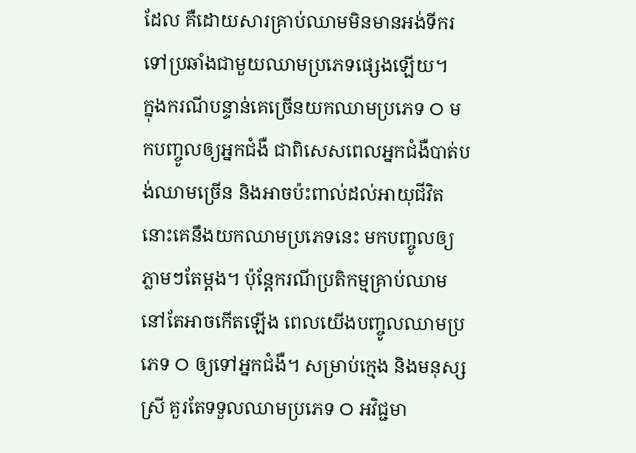ដែល គឺដោយសារគ្រាប់ឈាមមិនមានអង់ទីករ ទៅប្រឆាំងជាមួយឈាមប្រភេទផ្សេងឡើយ។
ក្នុងករណីបន្ទាន់គេច្រើនយកឈាមប្រភេទ O មកបញ្ចូលឲ្យអ្នកជំងឺ ជាពិសេសពេលអ្នកជំងឺបាត់បង់ឈាមច្រើន និងអាចប៉ះពាល់ដល់អាយុជីវិត នោះគេនឹងយកឈាមប្រភេទនេះ មកបញ្ចូលឲ្យភ្លាមៗតែម្តង។ ប៉ុន្តែករណីប្រតិកម្មគ្រាប់ឈាម នៅតែអាចកើតឡើង ពេលយើងបញ្ចូលឈាមប្រភេទ O ឲ្យទៅអ្នកជំងឺ។ សម្រាប់ក្មេង និងមនុស្សស្រី គួរតែទទួលឈាមប្រភេទ O អវិជ្ជមា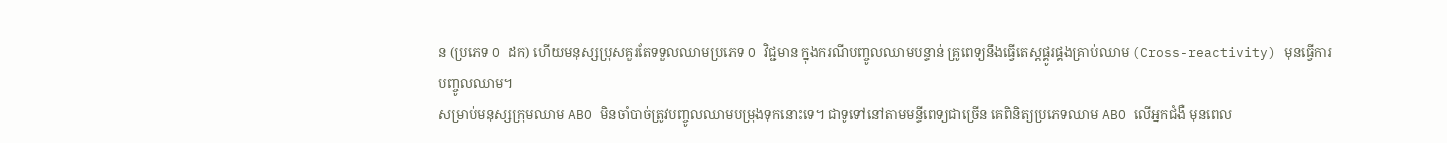ន (ប្រភេទ O ដក) ហើយមនុស្សប្រុសគួរតែទទួលឈាមប្រភេទ O វិជ្ជមាន ក្នុងករណីបញ្ចូលឈាមបន្ទាន់ គ្រូពេទ្យនឹងធ្វើតេស្តផ្គូរផ្គងគ្រាប់ឈាម (Cross-reactivity) មុនធ្វើការបញ្ចូលឈាម។
សម្រាប់មនុស្សក្រុមឈាម ABO មិនចាំបាច់ត្រូវបញ្ចូលឈាមបម្រុងទុកនោះទេ។ ជាទូទៅនៅតាមមន្ទីពេទ្យជាច្រើន គេពិនិត្យប្រភេទឈាម ABO លើអ្នកជំងឺ មុនពេល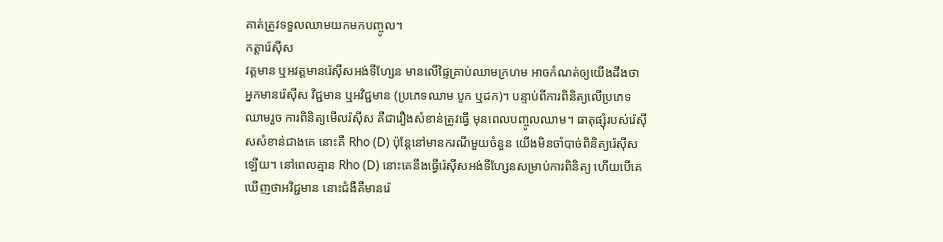គាត់ត្រូវទទួលឈាមយកមកបញ្ចូល។
កត្តារ៉េស៊ីស
វត្តមាន ឬអវត្តមានរ៉េស៊ីសអង់ទីហ្សែន មានលើផ្ទៃគ្រាប់ឈាមក្រហម អាចកំណត់ឲ្យយើងដឹងថា អ្នកមានរ៉េស៊ីស វិជ្ជមាន ឬអវិជ្ជមាន (ប្រភេទឈាម បូក ឬដក)។ បន្ទាប់ពីការពិនិត្យលើប្រភេទឈាមរួច ការពិនិត្យមើលរ៉ស៊ីស គឺជារឿងសំខាន់ត្រូវធ្វើ មុនពេលបញ្ចូលឈាម។ ធាតុផ្សុំរបស់រ៉េស៊ីសសំខាន់ជាងគេ នោះគឺ Rho (D) ប៉ុន្តែនៅមានករណីមួយចំនួន យើងមិនចាំបាច់ពិនិត្យរ៉េស៊ីសឡើយ។ នៅពេលគ្មាន Rho (D) នោះគេនឹងធ្វើរ៉េស៊ីសអង់ទីហ្សែនសម្រាប់ការពិនិត្យ ហើយបើគេឃើញថាអវិជ្ជមាន នោះជំងឺគឺមានរ៉េ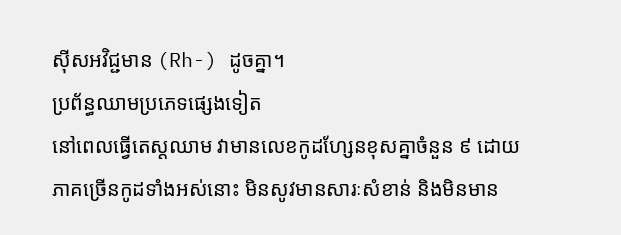ស៊ីសអវិជ្ជមាន (Rh-) ដូចគ្នា។
ប្រព័ន្ធឈាមប្រភេទផ្សេងទៀត
នៅពេលធ្វើតេស្តឈាម វាមានលេខកូដហ្សែនខុសគ្នាចំនួន ៩ ដោយភាគច្រើនកូដទាំងអស់នោះ មិនសូវមានសារៈសំខាន់ និងមិនមាន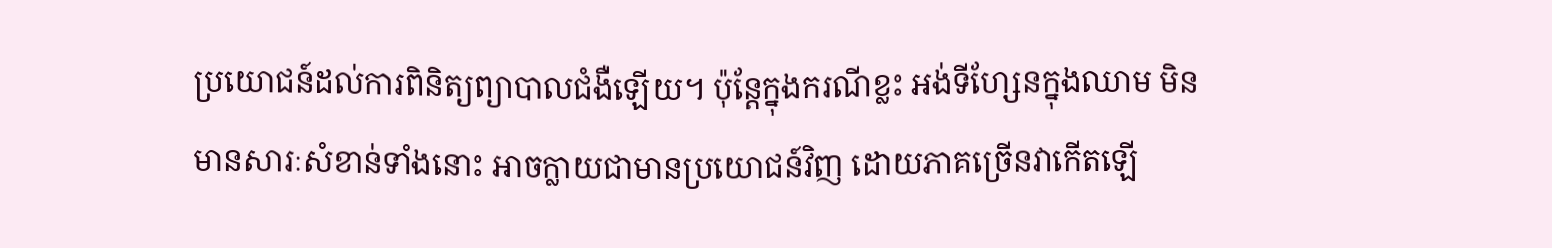ប្រយោជន៍ដល់ការពិនិត្យព្យាបាលជំងឺឡើយ។ ប៉ុន្តែក្នុងករណីខ្លះ អង់ទីហ្សែនក្នុងឈាម មិនមានសារៈសំខាន់ទាំងនោះ អាចក្លាយជាមានប្រយោជន៍វិញ ដោយភាគច្រើនវាកើតឡើ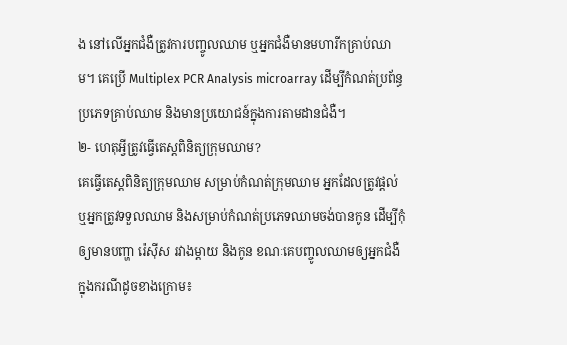ង នៅលើអ្នកជំងឺត្រូវការបញ្ចូលឈាម ឬអ្នកជំងឺមានមហារីកគ្រាប់ឈាម។ គេប្រើ Multiplex PCR Analysis microarray ដើម្បីកំណត់ប្រព័ន្ធប្រភេទគ្រាប់ឈាម និងមានប្រយោជន៍ក្នុងការតាមដានជំងឺ។
២- ហេតុអ្វីត្រូវធ្វើតេស្តពិនិត្យក្រុមឈាម?
គេធ្វើតេស្តពិនិត្យក្រុមឈាម សម្រាប់កំណត់ក្រុមឈាម អ្នកដែលត្រូវផ្តល់ ឬអ្នកត្រូវទទួលឈាម និងសម្រាប់កំណត់ប្រភេទឈាមចង់បានកូន ដើម្បីកុំឲ្យមានបញ្ហា រ៉េស៊ីស រវាងម្តាយ និងកូន ខណៈគេបញ្ចូលឈាមឲ្យអ្នកជំងឺ ក្នុងករណីដូចខាងក្រោម៖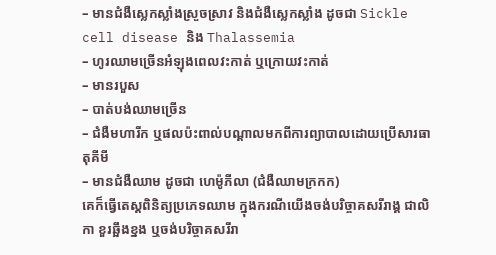– មានជំងឺស្លេកស្លាំងស្រួចស្រាវ និងជំងឺស្លេកស្លាំង ដូចជា Sickle cell disease និង Thalassemia
– ហូរឈាមច្រើនអំឡុងពេលវះកាត់ ឬក្រោយវះកាត់
– មានរបួស
– បាត់បង់ឈាមច្រើន
– ជំងឺមហារីក ឬផលប៉ះពាល់បណ្តាលមកពីការព្យាបាលដោយប្រើសារធាតុគីមី
– មានជំងឺឈាម ដូចជា ហេម៉ូភីលា (ជំងឺឈាមក្រកក)
គេក៏ធ្វើតេស្តពិនិត្យប្រភេទឈាម ក្នុងករណីយើងចង់បរិច្ចាគសរីរាង្គ ជាលិកា ខួរឆ្អឹងខ្នង ឬចង់បរិច្ចាគសរីរា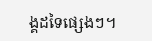ង្គដទៃផ្សេងៗ។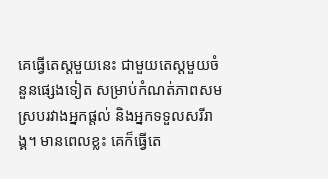គេធ្វើតេស្តមួយនេះ ជាមួយតេស្តមួយចំនួនផ្សេងទៀត សម្រាប់កំណត់ភាពសមស្របរវាងអ្នកផ្តល់ និងអ្នកទទួលសរីរាង្គ។ មានពេលខ្លះ គេក៏ធ្វើតេ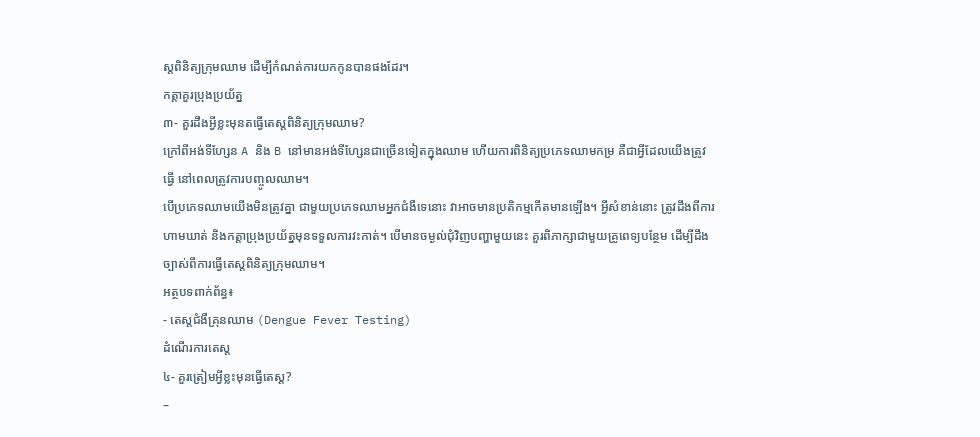ស្តពិនិត្យក្រុមឈាម ដើម្បីកំណត់ការយកកូនបានផងដែរ។
កត្តាគួរប្រុងប្រយ័ត្ន
៣- គួរដឹងអ្វីខ្លះមុនតធ្វើតេស្តពិនិត្យក្រុមឈាម?
ក្រៅពីអង់ទីហ្សែន A និង B នៅមានអង់ទីហ្សែនជាច្រើនទៀតក្នុងឈាម ហើយការពិនិត្យប្រភេទឈាមកម្រ គឺជាអ្វីដែលយើងត្រូវធ្វើ នៅពេលត្រូវការបញ្ចូលឈាម។
បើប្រភេទឈាមយើងមិនត្រូវគ្នា ជាមួយប្រភេទឈាមអ្នកជំងឺទេនោះ វាអាចមានប្រតិកម្មកើតមានឡើង។ អ្វីសំខាន់នោះ ត្រូវដឹងពីការហាមឃាត់ និងកត្តាប្រុងប្រយ័ត្នមុនទទួលការវះកាត់។ បើមានចម្ងល់ជុំវិញបញ្ហាមួយនេះ គួរពិភាក្សាជាមួយគ្រូពេទ្យបន្ថែម ដើម្បីដឹងច្បាស់ពីការធ្វើតេស្តពិនិត្យក្រុមឈាម។
អត្ថបទពាក់ព័ន្ធ៖
- តេស្តជំងឺគ្រុនឈាម (Dengue Fever Testing)
ដំណើរការតេស្ត
៤- គួរត្រៀមអ្វីខ្លះមុនធ្វើតេស្ត?
–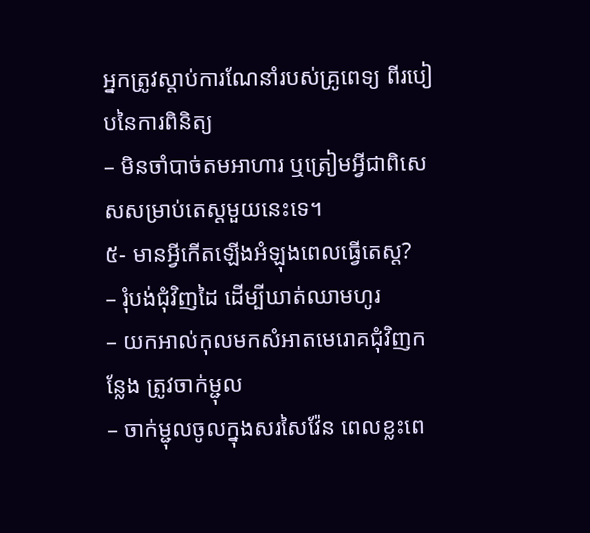អ្នកត្រូវស្តាប់ការណែនាំរបស់គ្រូពេទ្យ ពីរបៀបនៃការពិនិត្យ
– មិនចាំបាច់តមអាហារ ឬត្រៀមអ្វីជាពិសេសសម្រាប់តេស្តមួយនេះទេ។
៥- មានអ្វីកើតឡើងអំឡុងពេលធ្វើតេស្ត?
– រុំបង់ជុំវិញដៃ ដើម្បីឃាត់ឈាមហូរ
– យកអាល់កុលមកសំអាតមេរោគជុំវិញកន្លែង ត្រូវចាក់ម្ជុល
– ចាក់ម្ជុលចូលក្នុងសរសៃវ៉ែន ពេលខ្លះពេ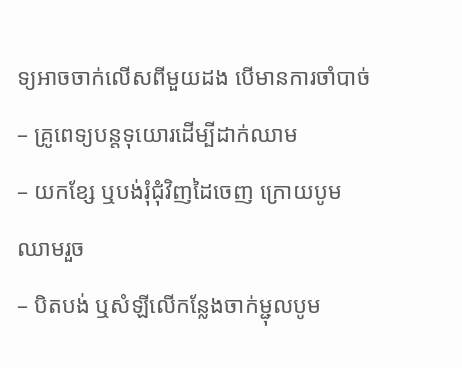ទ្យអាចចាក់លើសពីមួយដង បើមានការចាំបាច់
– គ្រូពេទ្យបន្តទុយោរដើម្បីដាក់ឈាម
– យកខ្សែ ឬបង់រុំជុំវិញដៃចេញ ក្រោយបូមឈាមរួច
– បិតបង់ ឬសំឡីលើកន្លែងចាក់ម្ជុលបូម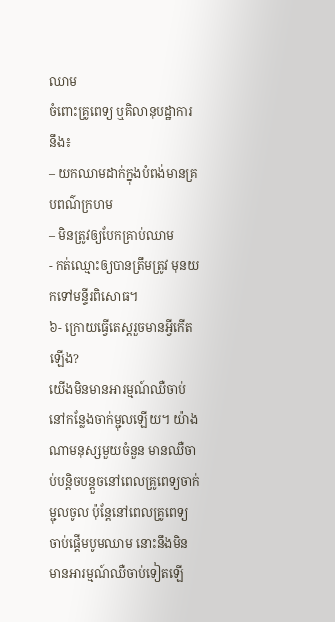ឈាម
ចំពោះគ្រូពេទ្យ ឬគិលានុបដ្ឋាការនឹង៖
– យកឈាមដាក់ក្នុងបំពង់មានគ្របពណ៌ក្រហម
– មិនត្រូវឲ្យបែកគ្រាប់ឈាម
- កត់ឈ្មោះឲ្យបានត្រឹមត្រូវ មុនយកទៅមន្ទីរពិសោធ។
៦- ក្រោយធ្វើតេស្តរួចមានអ្វីកើតឡើង?
យើងមិនមានអារម្មណ៍ឈឺចាប់នៅកន្លែងចាក់ម្ជុលឡើយ។ យ៉ាងណាមនុស្សមួយចំនួន មានឈឺចាប់បន្តិចបន្តួចនៅពេលគ្រូពេទ្យចាក់ម្ជុលចូល ប៉ុន្តែនៅពេលគ្រូពេទ្យចាប់ផ្តើមបូមឈាម នោះនឹងមិនមានអារម្មណ៍ឈឺចាប់ទៀតឡើ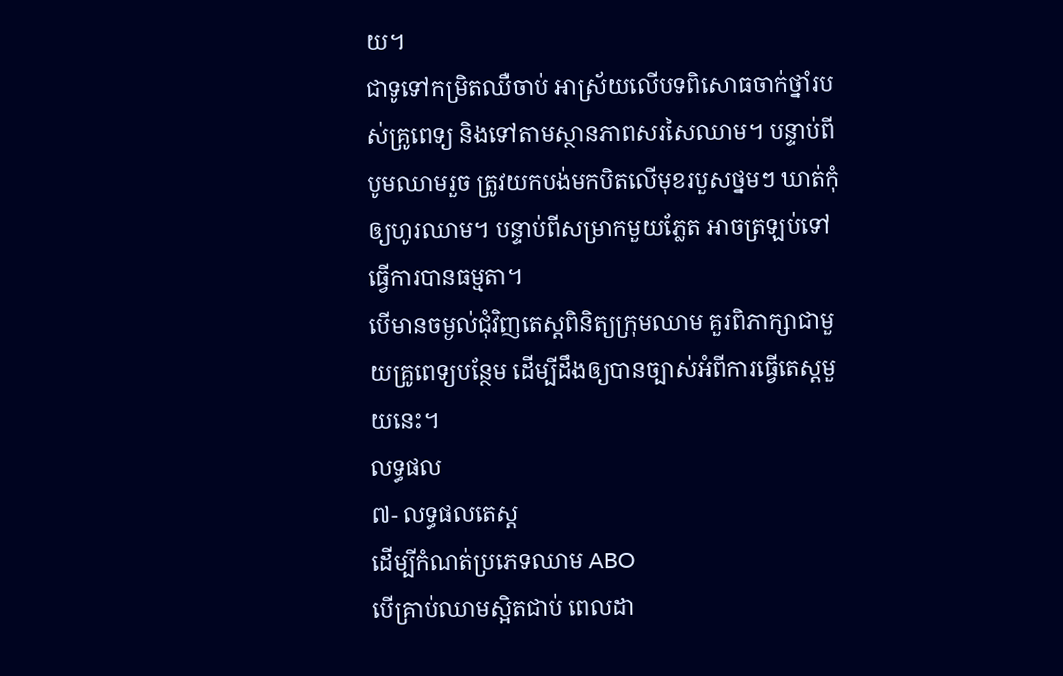យ។
ជាទូទៅកម្រិតឈឺចាប់ អាស្រ័យលើបទពិសោធចាក់ថ្នាំរបស់គ្រូពេទ្យ និងទៅតាមស្ថានភាពសរសៃឈាម។ បន្ទាប់ពីបូមឈាមរួច ត្រូវយកបង់មកបិតលើមុខរបួសថ្នមៗ ឃាត់កុំឲ្យហូរឈាម។ បន្ទាប់ពីសម្រាកមួយភ្លែត អាចត្រឡប់ទៅធ្វើការបានធម្មតា។
បើមានចម្ងល់ជុំវិញតេស្តពិនិត្យក្រុមឈាម គួរពិភាក្សាជាមួយគ្រូពេទ្យបន្ថែម ដើម្បីដឹងឲ្យបានច្បាស់អំពីការធ្វើតេស្តមួយនេះ។
លទ្ធផល
៧- លទ្ធផលតេស្ត
ដើម្បីកំណត់ប្រភេទឈាម ABO
បើគ្រាប់ឈាមស្អិតជាប់ ពេលដា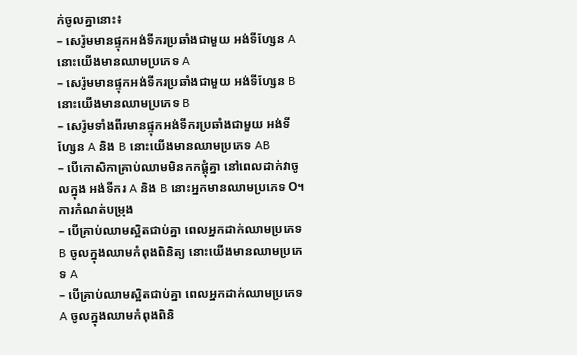ក់ចូលគ្នានោះ៖
– សេរ៉ូមមានផ្ទុកអង់ទីករប្រឆាំងជាមួយ អង់ទីហ្សែន A នោះយើងមានឈាមប្រភេទ A
– សេរ៉ូមមានផ្ទុកអង់ទីករប្រឆាំងជាមួយ អង់ទីហ្សែន B នោះយើងមានឈាមប្រភេទ B
– សេរ៉ូមទាំងពីរមានផ្ទុកអង់ទីករប្រឆាំងជាមួយ អង់ទីហ្សែន A និង B នោះយើងមានឈាមប្រភេទ AB
– បើកោសិកាគ្រាប់ឈាមមិនកកផ្តុំគ្នា នៅពេលដាក់វាចូលក្នុង អង់ទីករ A និង B នោះអ្នកមានឈាមប្រភេទ O។
ការកំណត់បម្រុង
– បើគ្រាប់ឈាមស្អិតជាប់គ្នា ពេលអ្នកដាក់ឈាមប្រភេទ B ចូលក្នុងឈាមកំពុងពិនិត្យ នោះយើងមានឈាមប្រភេទ A
– បើគ្រាប់ឈាមស្អិតជាប់គ្នា ពេលអ្នកដាក់ឈាមប្រភេទ A ចូលក្នុងឈាមកំពុងពិនិ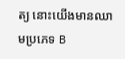ត្យ នោះយើងមានឈាមប្រភេទ B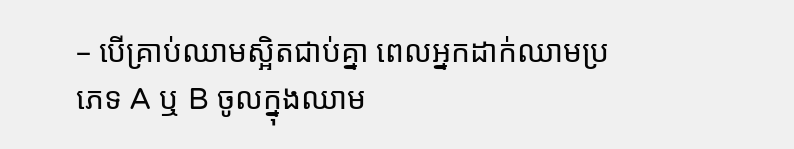– បើគ្រាប់ឈាមស្អិតជាប់គ្នា ពេលអ្នកដាក់ឈាមប្រភេទ A ឬ B ចូលក្នុងឈាម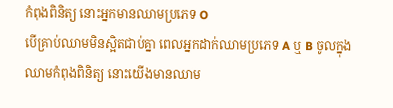កំពុងពិនិត្យ នោះអ្នកមានឈាមប្រភេទ O
បើគ្រាប់ឈាមមិនស្អិតជាប់គ្នា ពេលអ្នកដាក់ឈាមប្រភេទ A ឬ B ចូលក្នុងឈាមកំពុងពិនិត្យ នោះយើងមានឈាម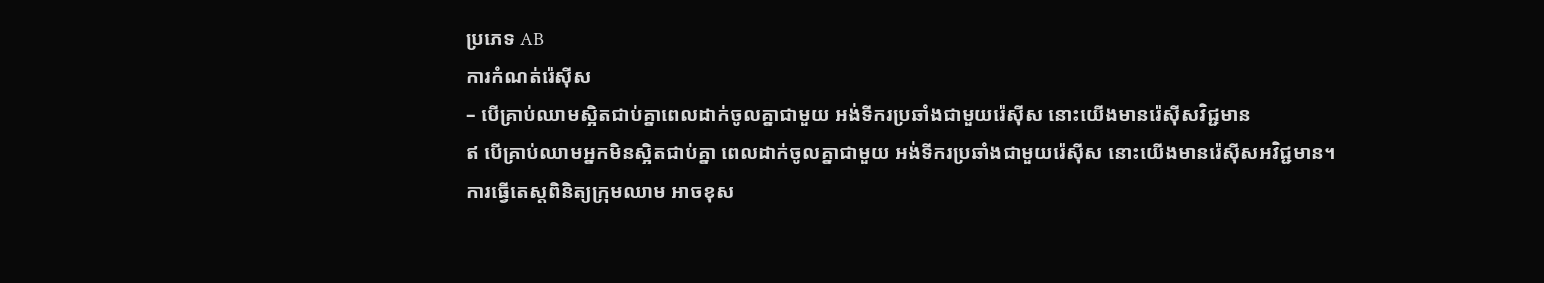ប្រភេទ AB
ការកំណត់រ៉េស៊ីស
– បើគ្រាប់ឈាមស្អិតជាប់គ្នាពេលដាក់ចូលគ្នាជាមួយ អង់ទីករប្រឆាំងជាមួយរ៉េស៊ីស នោះយើងមានរ៉េស៊ីសវិជ្ជមាន
ឥ បើគ្រាប់ឈាមអ្នកមិនស្អិតជាប់គ្នា ពេលដាក់ចូលគ្នាជាមួយ អង់ទីករប្រឆាំងជាមួយរ៉េស៊ីស នោះយើងមានរ៉េស៊ីសអវិជ្ជមាន។
ការធ្វើតេស្តពិនិត្យក្រុមឈាម អាចខុស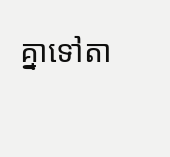គ្នាទៅតា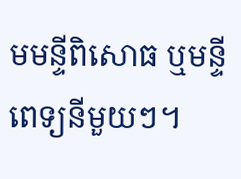មមន្ទីពិសោធ ឬមន្ទីពេទ្យនីមួយៗ។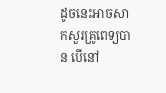ដូចនេះអាចសាកសួរគ្រូពេទ្យបាន បើនៅ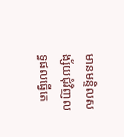មានមន្ទិលសង្ស័យជុំវិញលទ្ធផលធ្វើតេ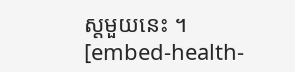ស្តមួយនេះ ។
[embed-health-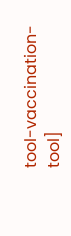tool-vaccination-tool]